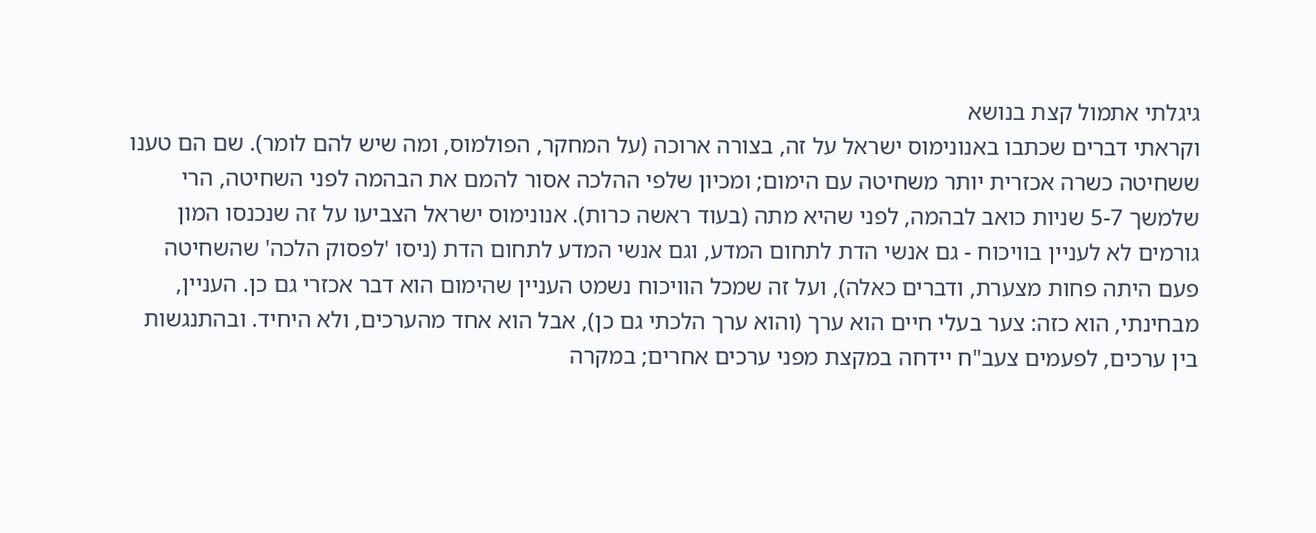גיגלתי אתמול קצת בנושא
וקראתי דברים שכתבו באנונימוס ישראל על זה, בצורה ארוכה (על המחקר, הפולמוס, ומה שיש להם לומר). שם הם טענו ששחיטה כשרה אכזרית יותר משחיטה עם הימום; ומכיון שלפי ההלכה אסור להמם את הבהמה לפני השחיטה, הרי שלמשך 5-7 שניות כואב לבהמה, לפני שהיא מתה (בעוד ראשה כרות). אנונימוס ישראל הצביעו על זה שנכנסו המון גורמים לא לעניין בוויכוח - גם אנשי הדת לתחום המדע, וגם אנשי המדע לתחום הדת (ניסו 'לפסוק הלכה' שהשחיטה פעם היתה פחות מצערת, ודברים כאלה), ועל זה שמכל הוויכוח נשמט העניין שהימום הוא דבר אכזרי גם כן. העניין, מבחינתי, הוא כזה: צער בעלי חיים הוא ערך (והוא ערך הלכתי גם כן), אבל הוא אחד מהערכים, ולא היחיד. ובהתנגשות בין ערכים, לפעמים צעב"ח יידחה במקצת מפני ערכים אחרים; במקרה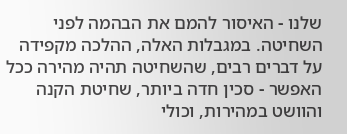שלנו - האיסור להמם את הבהמה לפני השחיטה. במגבלות האלה, ההלכה מקפידה על דברים רבים, שהשחיטה תהיה מהירה ככל האפשר - סכין חדה ביותר, שחיטת הקנה והוושט במהירות, וכולי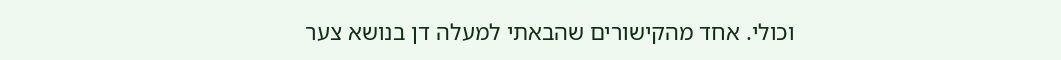וכולי. אחד מהקישורים שהבאתי למעלה דן בנושא צער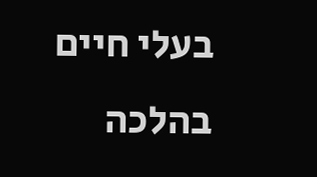בעלי חיים בהלכה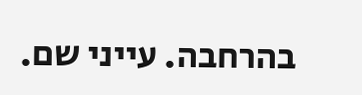בהרחבה. עייני שם.